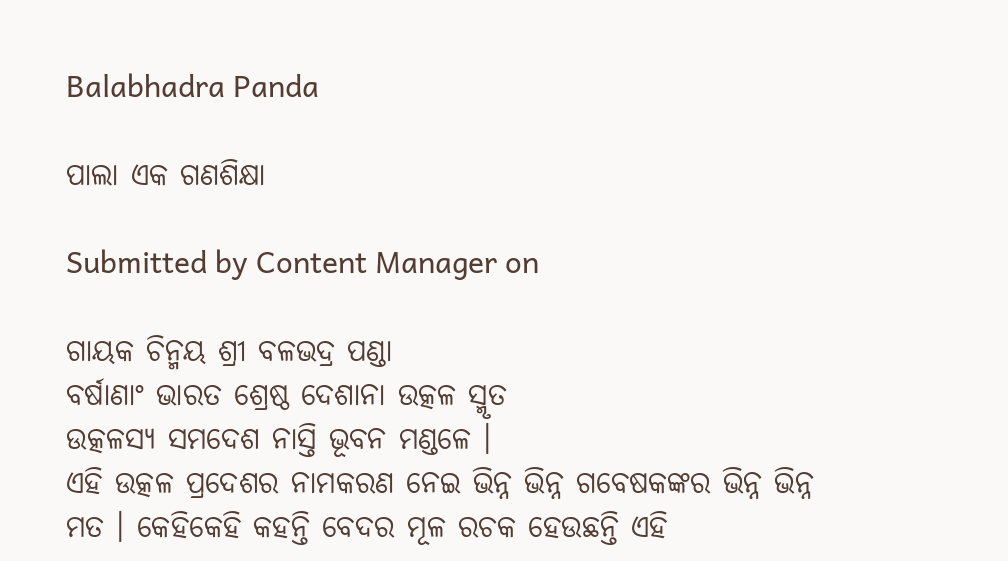Balabhadra Panda

ପାଲା ଏକ ଗଣଶିକ୍ଷା

Submitted by Content Manager on

ଗାୟକ ଚିନ୍ମୟ ଶ୍ରୀ ବଳଭଦ୍ର ପଣ୍ଡା
ବର୍ଷାଣାଂ ଭାରତ ଶ୍ରେଷ୍ଠ ଦେଶାନା ଉତ୍କଳ ସ୍ମୃତ
ଉତ୍କଳସ୍ୟ ସମଦେଶ ନାସ୍ତି ଭୂବନ ମଣ୍ଡଳେ ।
ଏହି ଉତ୍କଳ ପ୍ରଦେଶର ନାମକରଣ ନେଇ ଭିନ୍ନ ଭିନ୍ନ ଗବେଷକଙ୍କର ଭିନ୍ନ ଭିନ୍ନ ମତ । କେହିକେହି କହନ୍ତି ବେଦର ମୂଳ ରଚକ ହେଉଛନ୍ତି ଏହି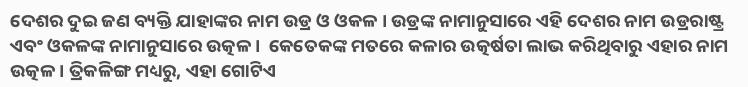ଦେଶର ଦୁଇ ଜଣ ବ୍ୟକ୍ତି ଯାହାଙ୍କର ନାମ ଉଡ୍ର ଓ ଓକଳ । ଉଡ୍ରଙ୍କ ନାମାନୁସାରେ ଏହି ଦେଶର ନାମ ଉଡ୍ରରାଷ୍ଟ୍ର ଏବଂ ଓକଳଙ୍କ ନାମାନୁସାରେ ଉତ୍କଳ ।  କେତେକଙ୍କ ମତରେ କଳାର ଉତ୍କର୍ଷତା ଲାଭ କରିଥିବାରୁ ଏହାର ନାମ ଉତ୍କଳ । ତ୍ରିକଳିଙ୍ଗ ମଧ୍ୟରୁ, ଏହା ଗୋଟିଏ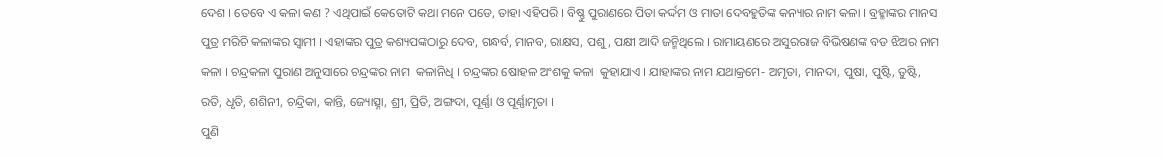ଦେଶ । ତେବେ ଏ କଳା କଣ ? ଏଥିପାଇଁ କେତୋଟି କଥା ମନେ ପଡେ, ତାହା ଏହିପରି । ବିଷ୍ଣୁ ପୁରାଣରେ ପିତା କର୍ଦ୍ଦମ ଓ ମାତା ଦେବହୁତିଙ୍କ କନ୍ୟାର ନାମ କଳା । ବ୍ରହ୍ମାଙ୍କର ମାନସ ପୁତ୍ର ମରିଚି କଳାଙ୍କର ସ୍ୱାମୀ । ଏହାଙ୍କର ପୁତ୍ର କଶ୍ୟପଙ୍କଠାରୁ ଦେବ, ଗନ୍ଧର୍ବ, ମାନବ, ରାକ୍ଷସ, ପଶୁ, ପକ୍ଷୀ ଆଦି ଜନ୍ମିଥିଲେ । ରାମାୟଣରେ ଅସୁରରାଜ ବିଭିଷଣଙ୍କ ବଡ ଝିଅର ନାମ କଳା । ଚନ୍ଦ୍ରକଳା ପୁରାଣ ଅନୁସାରେ ଚନ୍ଦ୍ରଙ୍କର ନାମ  କଳାନିଧି । ଚନ୍ଦ୍ରଙ୍କର ଷୋହଳ ଅଂଶକୁ କଳା  କୁହାଯାଏ । ଯାହାଙ୍କର ନାମ ଯଥାକ୍ରମେ- ଅମୃତା, ମାନଦା, ପୁଷା, ପୁଷ୍ଟି, ତୁଷ୍ଟି, ରତି, ଧୃତି, ଶଶିନୀ, ଚନ୍ଦ୍ରିକା, କାନ୍ତି, ଜ୍ୟୋତ୍ସ୍ନା, ଶ୍ରୀ, ପ୍ରିତି, ଅଙ୍ଗଦା, ପୂର୍ଣ୍ଣା ଓ ପୂର୍ଣ୍ଣାମୃତା ।
ପୁଣି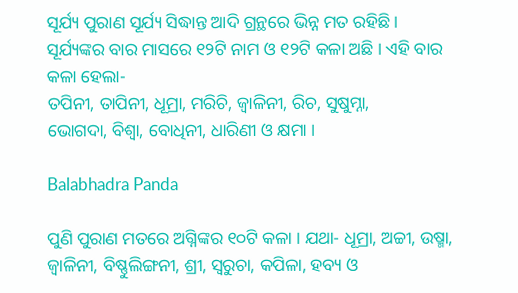ସୂର୍ଯ୍ୟ ପୁରାଣ ସୂର୍ଯ୍ୟ ସିଦ୍ଧାନ୍ତ ଆଦି ଗ୍ରନ୍ଥରେ ଭିନ୍ନ ମତ ରହିଛି । ସୂର୍ଯ୍ୟଙ୍କର ବାର ମାସରେ ୧୨ଟି ନାମ ଓ ୧୨ଟି କଳା ଅଛି । ଏହି ବାର କଳା ହେଲା-
ତପିନୀ, ତାପିନୀ, ଧୂମ୍ରା, ମରିଚି, ଜ୍ୱାଳିନୀ, ରିଚ, ସୁଷୁମ୍ନା,
ଭୋଗଦା, ବିଶ୍ୱା, ବୋଧିନୀ, ଧାରିଣୀ ଓ କ୍ଷମା ।

Balabhadra Panda

ପୁଣି ପୁରାଣ ମତରେ ଅଗ୍ନିଙ୍କର ୧୦ଟି କଳା । ଯଥା- ଧୂମ୍ରା, ଅଚ୍ଚୀ, ଉଷ୍ମା, ଜ୍ୱାଳିନୀ, ବିଷ୍ଣୁଲିଙ୍ଗନୀ, ଶ୍ରୀ, ସ୍ୱରୁଚା, କପିଳା, ହବ୍ୟ ଓ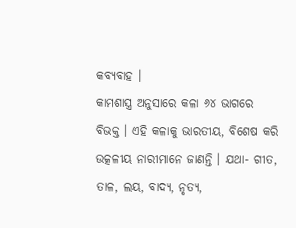କବ୍ୟବାହ ।
କାମଶାସ୍ତ୍ର ଅନୁସାରେ କଳା ୬୪ ଭାଗରେ  ବିଭକ୍ତ । ଏହି କଳାକୁ ଭାରତୀୟ, ବିଶେଷ କରି ଉତ୍କଳୀୟ ନାରୀମାନେ ଜାଣନ୍ତି । ଯଥା- ଗୀତ, ତାଳ, ଲୟ, ବାଦ୍ୟ, ନୃତ୍ୟ,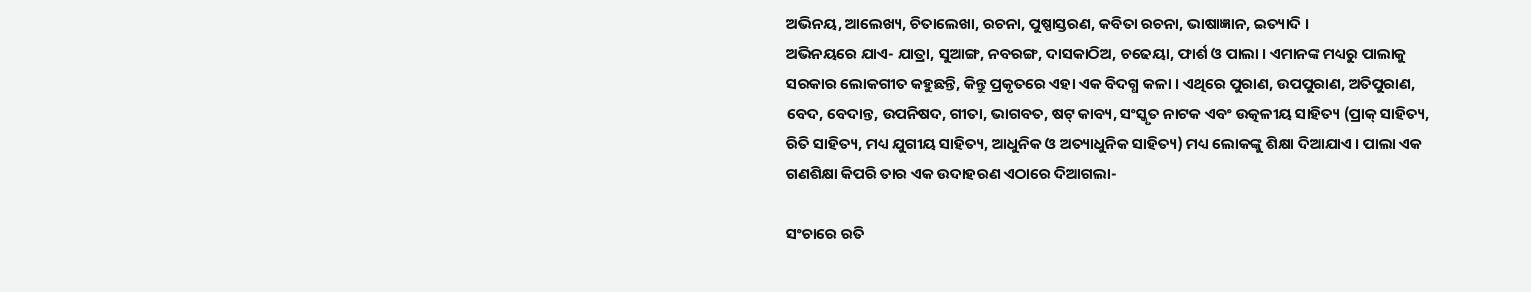ଅଭିନୟ, ଆଲେଖ୍ୟ, ଚିତାଲେଖା, ରଚନା, ପୁଷ୍ପାସ୍ତରଣ, କବିତା ରଚନା, ଭାଷାଜ୍ଞାନ, ଇତ୍ୟାଦି ।
ଅଭିନୟରେ ଯାଏ- ଯାତ୍ରା, ସୁଆଙ୍ଗ, ନବରଙ୍ଗ, ଦାସକାଠିଅ, ଚଢେୟା, ଫାର୍ଶ ଓ ପାଲା । ଏମାନଙ୍କ ମଧ୍ୟରୁ ପାଲାକୁ ସରକାର ଲୋକଗୀତ କହୁଛନ୍ତି, କିନ୍ତୁ ପ୍ରକୃତରେ ଏହା ଏକ ବିଦଗ୍ଧ କଳା । ଏଥିରେ ପୁରାଣ, ଉପପୁରାଣ, ଅତିପୁରାଣ, ବେଦ, ବେଦାନ୍ତ, ଉପନିଷଦ, ଗୀତା, ଭାଗବତ, ଷଟ୍ କାବ୍ୟ, ସଂସ୍କୃତ ନାଟକ ଏବଂ ଉତ୍କଳୀୟ ସାହିତ୍ୟ (ପ୍ରାକ୍ ସାହିତ୍ୟ, ରିତି ସାହିତ୍ୟ, ମଧ୍ୟ ଯୁଗୀୟ ସାହିତ୍ୟ, ଆଧୁନିକ ଓ ଅତ୍ୟାଧୁନିକ ସାହିତ୍ୟ) ମଧ୍ୟ ଲୋକଙ୍କୁ ଶିକ୍ଷା ଦିଆଯାଏ । ପାଲା ଏକ ଗଣଶିକ୍ଷା କିପରି ତାର ଏକ ଉଦାହରଣ ଏଠାରେ ଦିଆଗଲା-

ସଂଚାରେ ରତି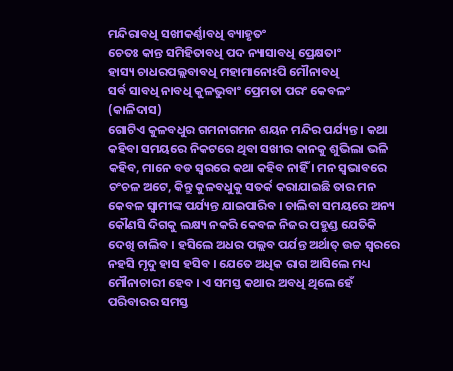ମନ୍ଦିରାବଧି ସଖୀକର୍ଣ୍ଣାବଧି ବ୍ୟାହୃତଂ
ଚେତଃ କାନ୍ତ ସମିହିତାବଧି ପଦ ନ୍ୟାସାବଧି ପ୍ରେକ୍ଷତାଂ
ହାସ୍ୟ ଚାଧରପଲ୍ଲବାବଧି ମହାମାନୋଽପି ମୌନାବଧି
ସର୍ବ ସାବଧି ନାବଧି କୁଳଭୁବାଂ ପ୍ରେମତା ପରଂ କେବଳଂ
(କାଳିଦାସ)
ଗୋଟିଏ କୁଳବଧୁର ଗମନାଗମନ ଶୟନ ମନ୍ଦିର ପର୍ଯ୍ୟନ୍ତ । କଥା କହିବା ସମୟରେ ନିକଟରେ ଥିବା ସଖୀର କାନକୁ ଶୁଭିଲା ଭଳି କହିବ, ମାନେ ବଡ ସ୍ୱରରେ କଥା କହିବ ନାହିଁ । ମନ ସ୍ୱଭାବରେ ଚଂଚଳ ଅଟେ, କିନ୍ତୁ କୁଳବଧୁକୁ ସତର୍କ କରାଯାଇଛି ତାର ମନ କେବଳ ସ୍ୱାମୀଙ୍କ ପର୍ଯ୍ୟନ୍ତ ଯାଇପାରିବ । ଚାଲିବା ସମୟରେ ଅନ୍ୟ କୌଣସି ଦିଗକୁ ଲକ୍ଷ୍ୟ ନକରି କେବଳ ନିଜର ପହୁଣ୍ଡ ଯେତିକି ଦେଖି ଚାଲିବ । ହସିଲେ ଅଧର ପଲ୍ଲବ ପର୍ଯନ୍ତ ଅର୍ଥାତ୍ ଉଚ୍ଚ ସ୍ୱରରେ ନହସି ମୃଦୁ ହାସ ହସିବ । ଯେତେ ଅଧିକ ରାଗ ଆସିଲେ ମଧ୍ୟ ମୌନାଚାରୀ ହେବ । ଏ ସମସ୍ତ କଥାର ଅବଧି ଥିଲେ ହେଁ ପରିବାରର ସମସ୍ତ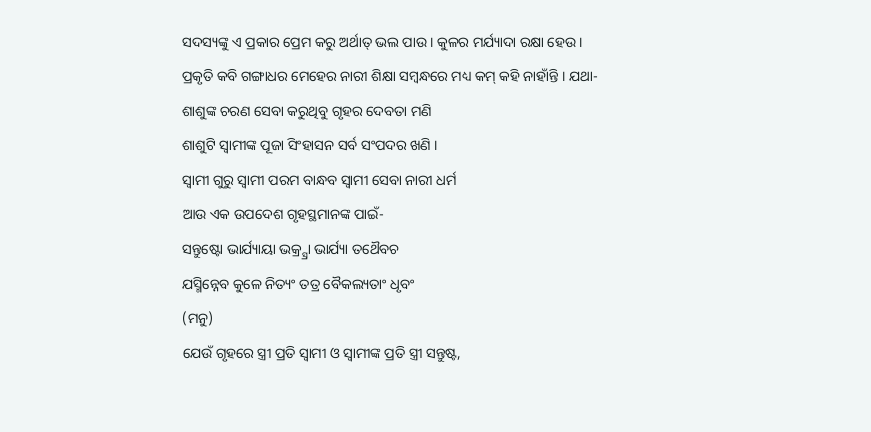ସଦସ୍ୟଙ୍କୁ ଏ ପ୍ରକାର ପ୍ରେମ କରୁ ଅର୍ଥାତ୍ ଭଲ ପାଉ । କୁଳର ମର୍ଯ୍ୟାଦା ରକ୍ଷା ହେଉ ।
ପ୍ରକୃତି କବି ଗଙ୍ଗାଧର ମେହେର ନାରୀ ଶିକ୍ଷା ସମ୍ବନ୍ଧରେ ମଧ୍ୟ କମ୍ କହି ନାହାଁନ୍ତି । ଯଥା-
ଶାଶୁଙ୍କ ଚରଣ ସେବା କରୁଥିବୁ ଗୃହର ଦେବତା ମଣି
ଶାଶୁଟି ସ୍ୱାମୀଙ୍କ ପୂଜା ସିଂହାସନ ସର୍ବ ସଂପଦର ଖଣି ।
ସ୍ୱାମୀ ଗୁରୁ ସ୍ୱାମୀ ପରମ ବାନ୍ଧବ ସ୍ୱାମୀ ସେବା ନାରୀ ଧର୍ମ
ଆଉ ଏକ ଉପଦେଶ ଗୃହସ୍ଥମାନଙ୍କ ପାଇଁ-
ସନ୍ତୁଷ୍ଟୋ ଭାର୍ଯ୍ୟାୟା ଭକ୍ର୍ସ୍ରା ଭାର୍ଯ୍ୟା ତଥୈବଚ
ଯସ୍ମିନ୍ନେବ କୁଳେ ନିତ୍ୟଂ ତତ୍ର ବୈକଲ୍ୟତାଂ ଧୃବଂ
(ମନୁ)
ଯେଉଁ ଗୃହରେ ସ୍ତ୍ରୀ ପ୍ରତି ସ୍ୱାମୀ ଓ ସ୍ୱାମୀଙ୍କ ପ୍ରତି ସ୍ତ୍ରୀ ସନ୍ତୁଷ୍ଟ,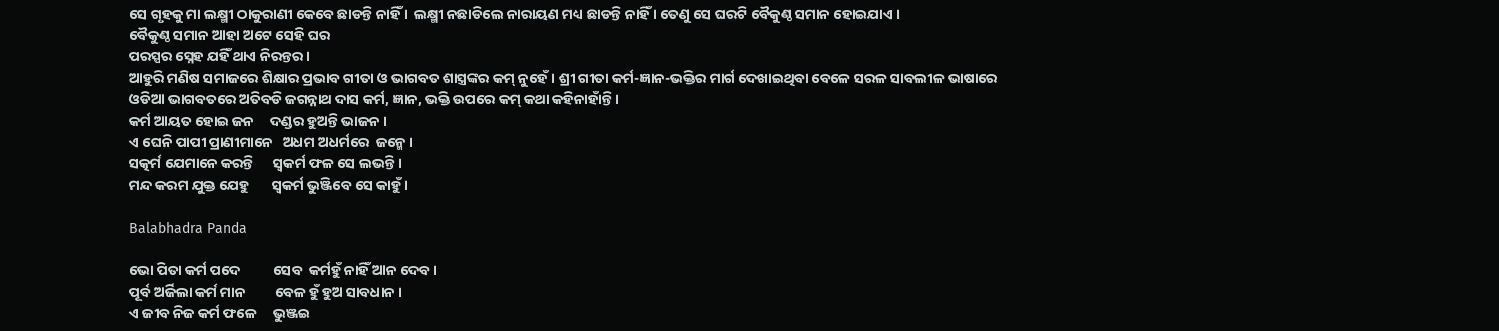ସେ ଗୃହକୁ ମା ଲକ୍ଷ୍ମୀ ଠାକୁରାଣୀ କେବେ ଛାଡନ୍ତି ନାହିଁ ।  ଲକ୍ଷ୍ମୀ ନଛାଡିଲେ ନାରାୟଣ ମଧ୍ୟ ଛାଡନ୍ତି ନାହିଁ । ତେଣୁ ସେ ଘରଟି ବୈକୁଣ୍ଠ ସମାନ ହୋଇଯାଏ ।
ବୈକୁଣ୍ଠ ସମାନ ଆହା ଅଟେ ସେହି ଘର
ପରସ୍ପର ସ୍ନେହ ଯହିଁ ଥାଏ ନିରନ୍ତର ।
ଆହୁରି ମଣିଷ ସମାଜରେ ଶିକ୍ଷାର ପ୍ରଭାବ ଗୀତା ଓ ଭାଗବତ ଶାସ୍ତ୍ରଙ୍କର କମ୍‌ ନୁହେଁ । ଶ୍ରୀ ଗୀତା କର୍ମ-ଜ୍ଞାନ-ଭକ୍ତିର ମାର୍ଗ ଦେଖାଇଥିବା ବେଳେ ସରଳ ସାବଲୀଳ ଭାଷାରେ ଓଡିଆ ଭାଗବତରେ ଅତିବଡି ଜଗନ୍ନାଥ ଦାସ କର୍ମ, ଜ୍ଞାନ, ଭକ୍ତି ଉପରେ କମ୍ କଥା କହିନାହାଁନ୍ତି ।
କର୍ମ ଆୟତ ହୋଇ ଜନ     ଦଣ୍ଡର ହୁଅନ୍ତି ଭାଜନ ।
ଏ ଘେନି ପାପୀ ପ୍ରାଣୀମାନେ   ଅଧମ ଅଧର୍ମରେ  ଜନ୍ମେ ।
ସତ୍କର୍ମ ଯେମାନେ କରନ୍ତି      ସ୍ୱକର୍ମ ଫଳ ସେ ଲଭନ୍ତି ।
ମନ୍ଦ କରମ ଯୁକ୍ତ ଯେହୁ       ସ୍ୱକର୍ମ ଭୁଞ୍ଜିବେ ସେ କାହୁଁ ।

Balabhadra Panda

ଭୋ ପିତା କର୍ମ ପଦେ          ସେବ  କର୍ମହୁଁ ନାହିଁ ଆନ ଦେବ ।
ପୂର୍ବ ଅର୍ଜିଲା କର୍ମ ମାନ         ବେଳ ହୁଁ ହୁଅ ସାବଧାନ ।
ଏ ଜୀବ ନିଜ କର୍ମ ଫଳେ     ଭୁଞ୍ଜଇ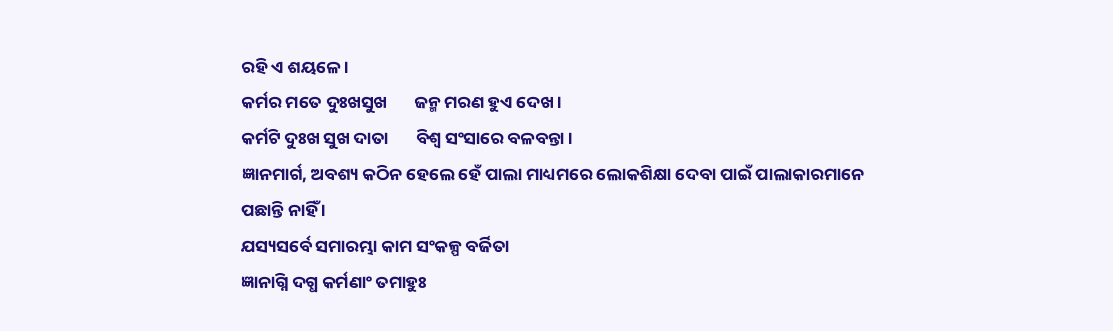ରହି ଏ ଶୟଳେ ।
କର୍ମର ମତେ ଦୁଃଖସୁଖ       ଜନ୍ମ ମରଣ ହୁଏ ଦେଖ ।
କର୍ମଟି ଦୁଃଖ ସୁଖ ଦାତା       ବିଶ୍ୱ ସଂସାରେ ବଳବନ୍ତା ।
ଜ୍ଞାନମାର୍ଗ, ଅବଶ୍ୟ କଠିନ ହେଲେ ହେଁ ପାଲା ମାଧ୍ୟମରେ ଲୋକଶିକ୍ଷା ଦେବା ପାଇଁ ପାଲାକାରମାନେ ପଛାନ୍ତି ନାହିଁ ।
ଯସ୍ୟସର୍ବେ ସମାରମ୍ଭା କାମ ସଂକଳ୍ପ ବର୍ଜିତା
ଜ୍ଞାନାଗ୍ନି ଦଗ୍ଧ କର୍ମଣାଂ ତମାହୁଃ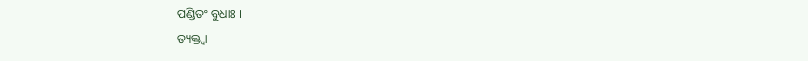ପଣ୍ଡିତଂ ବୁଧାଃ ।
ତ୍ୟକ୍ତ୍ୱା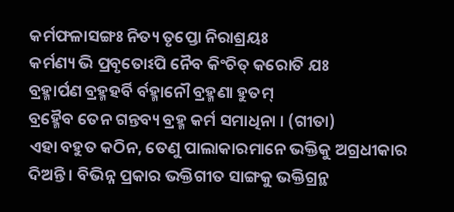କର୍ମଫଳାସଙ୍ଗଃ ନିତ୍ୟ ତୃପ୍ତୋ ନିରାଶ୍ରୟଃ
କର୍ମଣ୍ୟ ଭି ପ୍ରବୃତୋଽପି ନୈବ କିଂଚିତ୍ କରୋତି ଯଃ
ବ୍ରହ୍ମାର୍ପଣ ବ୍ରହ୍ମହର୍ବି ର୍ବହ୍ମାନୌ ବ୍ରହ୍ମଣା ହୁତମ୍
ବ୍ରହ୍ମୈବ ତେନ ଗନ୍ତବ୍ୟ ବ୍ରହ୍ମ କର୍ମ ସମାଧିନା । (ଗୀତା)
ଏହା ବହୁତ କଠିନ, ତେଣୁ ପାଲାକାରମାନେ ଭକ୍ତିକୁ ଅଗ୍ରଧୀକାର ଦିଅନ୍ତି । ବିଭିନ୍ନ ପ୍ରକାର ଭକ୍ତିଗୀତ ସାଙ୍ଗକୁ ଭକ୍ତିଗ୍ରନ୍ଥ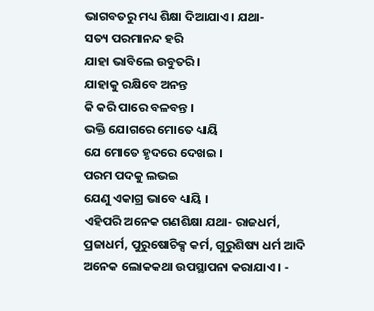ଭାଗବତରୁ ମଧ୍ୟ ଶିକ୍ଷା ଦିଆଯାଏ । ଯଥା-
ସତ୍ୟ ପରମାନନ୍ଦ ହରି
ଯାହା ଭାବିଲେ ଉବୁତରି ।
ଯାହାକୁ ରକ୍ଷିବେ ଅନନ୍ତ
କି କରି ପାରେ ବଳବନ୍ତ ।
ଭକ୍ତି ଯୋଗରେ ମୋତେ ଧ୍ୟାୟି
ଯେ ମୋତେ ହୃଦରେ ଦେଖଇ ।
ପରମ ପଦକୁ ଲଭଇ
ଯେଣୁ ଏକାଗ୍ର ଭାବେ ଧ୍ୟାୟି ।
ଏହିପରି ଅନେକ ଗଣଶିକ୍ଷା ଯଥା- ରାଜଧର୍ମ, ପ୍ରଜାଧର୍ମ, ପୁରୁଷୋଚିକ୍ସ କର୍ମ, ଗୁରୁଶିଷ୍ୟ ଧର୍ମ ଆଦି ଅନେକ ଲୋକକଥା ଉପସ୍ଥାପନା କରାଯାଏ । -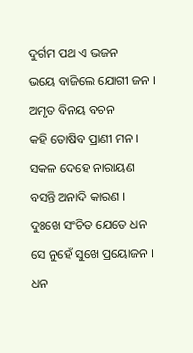ଦୁର୍ଗମ ପଥ ଏ ଭଜନ
ଭୟେ ବାଜିଲେ ଯୋଗୀ ଜନ ।
ଅମୃତ ବିନୟ ବଚନ
କହି ତୋଷିବ ପ୍ରାଣୀ ମନ ।
ସକଳ ଦେହେ ନାରାୟଣ
ବସନ୍ତି ଅନାଦି କାରଣ ।
ଦୁଃଖେ ସଂଚିତ ଯେତେ ଧନ
ସେ ନୁହେଁ ସୁଖେ ପ୍ରୟୋଜନ ।
ଧନ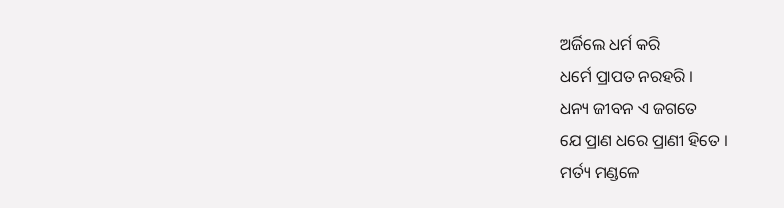ଅର୍ଜିଲେ ଧର୍ମ କରି
ଧର୍ମେ ପ୍ରାପତ ନରହରି ।
ଧନ୍ୟ ଜୀବନ ଏ ଜଗତେ
ଯେ ପ୍ରାଣ ଧରେ ପ୍ରାଣୀ ହିତେ ।
ମର୍ତ୍ୟ ମଣ୍ଡଳେ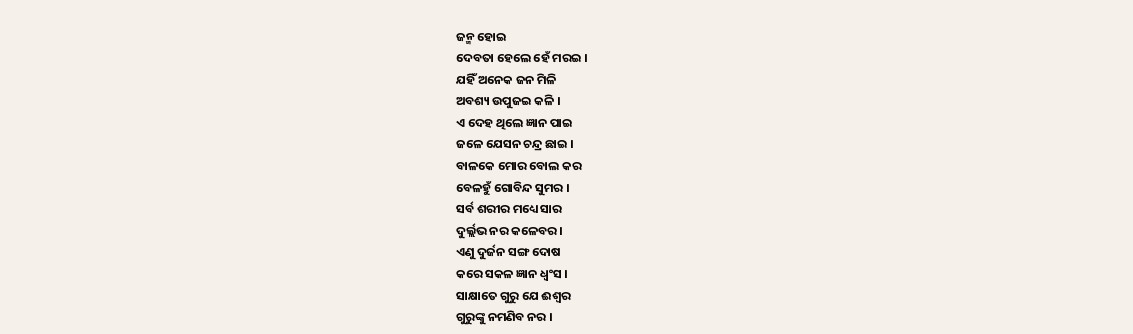ଜନ୍ମ ହୋଇ
ଦେବତା ହେଲେ ହେଁ ମରଇ ।
ଯହିଁ ଅନେକ ଜନ ମିଳି
ଅବଶ୍ୟ ଉପୁଜଇ କଳି ।
ଏ ଦେହ ଥିଲେ ଜ୍ଞାନ ପାଇ
ଜଳେ ଯେସନ ଚନ୍ଦ୍ର ଛାଇ ।
ବାଳକେ ମୋର ବୋଲ କର
ବେଳହୁଁ ଗୋବିନ୍ଦ ସୁମର ।
ସର୍ବ ଶରୀର ମଧ୍ୟେ ସାର
ଦୁର୍ଲ୍ଲଭ ନର କଳେବର ।
ଏଣୁ ଦୁର୍ଜନ ସଙ୍ଗ ଦୋଷ
କରେ ସକଳ ଜ୍ଞାନ ଧ୍ୱଂସ ।
ସାକ୍ଷାତେ ଗୁରୁ ଯେ ଈଶ୍ୱର
ଗୁରୁଙ୍କୁ ନମଣିବ ନର ।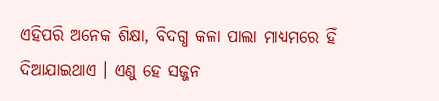ଏହିପରି ଅନେକ ଶିକ୍ଷା, ବିଦଗ୍ଧ କଳା ପାଲା ମାଧ୍ୟମରେ ହିଁ ଦିଆଯାଇଥାଏ । ଏଣୁ ହେ ସଜ୍ଜନ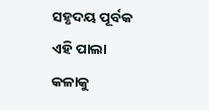ସହୃଦୟ ପୂର୍ବକ ଏହି ପାଲା କଳାକୁ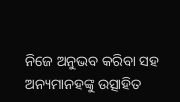ନିଜେ ଅନୁଭବ କରିବା ସହ ଅନ୍ୟମାନହଙ୍କୁ ଉତ୍ସାହିତ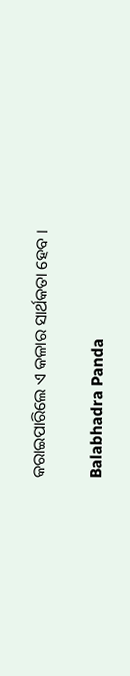କରାଇପାରିଲେ ଏ କଳାର ସାର୍ଥକତା ହେବ ।

Balabhadra Panda